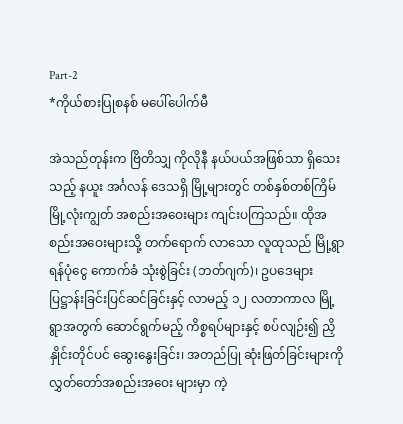Part-2
*ကိုယ်စားပြုစနစ် မပေါ်ပေါက်မီ

အဲသည်တုန်းက ဗြိတိသျှ ကိုလိုနီ နယ်ပယ်အဖြစ်သာ ရှိသေးသည့် နယူး အင်္ဂလန် ဒေသရှိ မြို့များတွင် တစ်နှစ်တစ်ကြိမ် မြို့လုံးကျွတ် အစည်းအဝေးများ ကျင်းပကြသည်။ ထိုအစည်းအဝေးများသို့ တက်ရောက် လာသော လူထုသည် မြို့ရွာ ရန်ပုံငွေ ကောက်ခံ သုံးစွဲခြင်း (ဘတ်ဂျက်)၊ ဥပဒေများ ပြဋ္ဌာန်းခြင်းပြင်ဆင်ခြင်းနှင့် လာမည့် ၁၂ လတာကာလ မြို့ရွာအတွက် ဆောင်ရွက်မည့် ကိစ္စရပ်များနှင့် စပ်လျဉ်း၍ ညှိနှိုင်းတိုင်ပင် ဆွေးနွေးခြင်း၊ အတည်ပြု ဆုံးဖြတ်ခြင်းများကို လွှတ်တော်အစည်းအဝေး များမှာ ကဲ့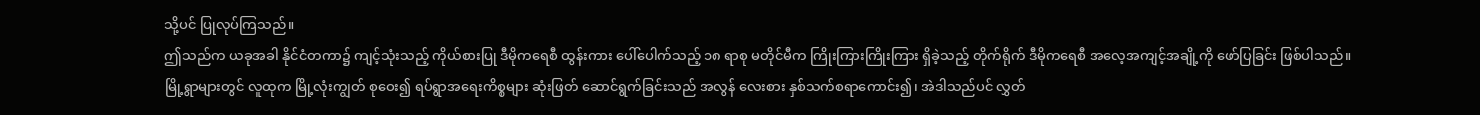သို့ပင် ပြုလုပ်ကြသည်။
ဤသည်က ယခုအခါ နိုင်ငံတကာ၌ ကျင့်သုံးသည့် ကိုယ်စားပြု ဒီမိုကရေစီ ထွန်းကား ပေါ်ပေါက်သည့် ၁၈ ရာစု မတိုင်မီက ကြိုးကြားကြိုးကြား ရှိခဲ့သည့် တိုက်ရိုက် ဒီမိုကရေစီ အလေ့အကျင့်အချို့ကို ဖော်ပြခြင်း ဖြစ်ပါသည်။
မြို့ရွာများတွင် လူထုက မြို့လုံးကျွတ် စုဝေး၍ ရပ်ရွာအရေးကိစ္စများ ဆုံးဖြတ် ဆောင်ရွက်ခြင်းသည် အလွန် လေးစား နှစ်သက်စရာကောင်း၍၊ အဲဒါသည်ပင် လွှတ်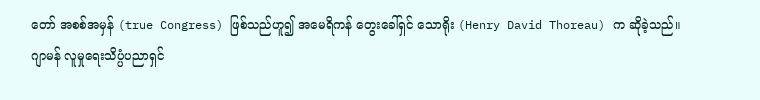တော် အစစ်အမှန် (true Congress) ဖြစ်သည်ဟူ၍ အမေရိကန် တွေးခေါ်ရှင် သောရိုး (Henry David Thoreau) က ဆိုခဲ့သည်။
ဂျာမန် လူမှုရေးသိပ္ပံပညာရှင်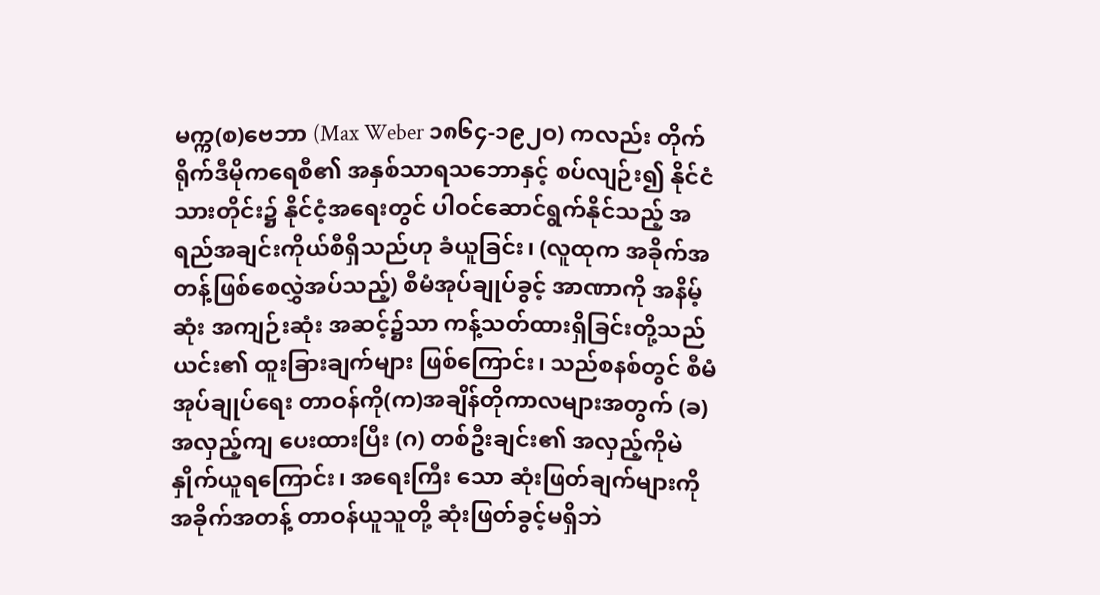မက္က(စ)ဗေဘာ (Max Weber ၁၈၆၄-၁၉၂ဝ) ကလည်း တိုက်ရိုက်ဒီမိုကရေစီ၏ အနှစ်သာရသဘောနှင့် စပ်လျဉ်း၍ နိုင်ငံသားတိုင်း၌ နိုင်ငံ့အရေးတွင် ပါဝင်ဆောင်ရွက်နိုင်သည့် အရည်အချင်းကိုယ်စီရှိသည်ဟု ခံယူခြင်း၊ (လူထုက အခိုက်အတန့်ဖြစ်စေလွှဲအပ်သည့်) စီမံအုပ်ချုပ်ခွင့် အာဏာကို အနိမ့်ဆုံး အကျဉ်းဆုံး အဆင့်၌သာ ကန့်သတ်ထားရှိခြင်းတို့သည် ယင်း၏ ထူးခြားချက်များ ဖြစ်ကြောင်း၊ သည်စနစ်တွင် စီမံအုပ်ချုပ်ရေး တာဝန်ကို(က)အချိန်တိုကာလများအတွက် (ခ) အလှည့်ကျ ပေးထားပြီး (ဂ) တစ်ဦးချင်း၏ အလှည့်ကိုမဲနှိုက်ယူရကြောင်း၊ အရေးကြီး သော ဆုံးဖြတ်ချက်များကို အခိုက်အတန့် တာဝန်ယူသူတို့ ဆုံးဖြတ်ခွင့်မရှိဘဲ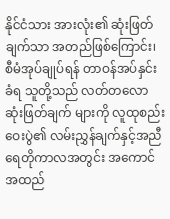နိုင်ငံသား အားလုံး၏ ဆုံးဖြတ်ချက်သာ အတည်ဖြစ်ကြောင်း၊ စီမံအုပ်ချုပ်ရန် တာဝန်အပ်နှင်းခံရ သူတို့သည် လတ်တလော ဆုံးဖြတ်ချက် များကို လူထုစည်းဝေးပွဲ၏ လမ်းညွှန်ချက်နှင့်အညီ ရေတိုကာလအတွင်း အကောင်အထည်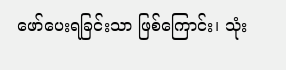ဖော်ပေးရခြင်းသာ ဖြစ်ကြောင်း၊ သုံး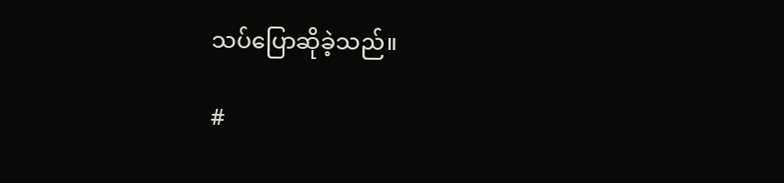သပ်ပြောဆိုခဲ့သည်။

#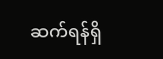ဆက်ရန်ရှိ